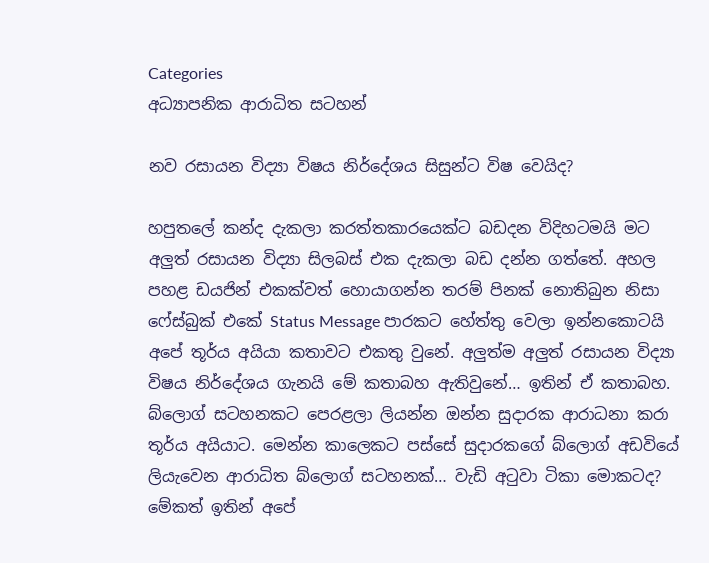Categories
අධ්‍යාපනික ආරාධිත සටහන්

නව රසායන විද්‍යා විෂය නිර්දේශය සිසුන්ට විෂ වෙයිද?

හපුතලේ කන්ද දැකලා කරත්තකාරයෙක්ට බඩදන විදිහටමයි මට අලුත් රසායන විද්‍යා සිලබස් එක දැකලා බඩ දන්න ගත්තේ. අහල පහළ ඩයජින් එකක්වත් හොයාගන්න තරම් පිනක් නොතිබුන නිසා ෆේස්බුක් එකේ Status Message පාරකට ‍හේත්තු වෙලා ඉන්නකොටයි අපේ තූර්ය අයියා කතාවට එකතු වුනේ. අලුත්ම අලුත් රසායන විද්‍යා විෂය නිර්දේශය ගැනයි මේ කතාබහ ඇතිවුනේ… ඉතින් ඒ කතාබහ. බ්ලොග් සටහනකට පෙරළලා ලියන්න ඔන්න සුදාරක ආරාධනා කරා තූර්ය අයියාට. මෙන්න කාලෙකට පස්සේ සුදාරකගේ බ්ලොග් අඩවියේ ලියැවෙන ආරාධිත බ්ලොග් සටහනක්… වැඩි අටුවා ටිකා මොකටද? මේකත් ඉතින් අපේ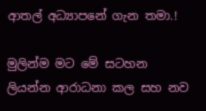ආතල් අධ්‍යාපනේ ගැන තමා.!

මුලින්ම මට මේ සටහන ලියන්න ආරාධනා කල සහ නව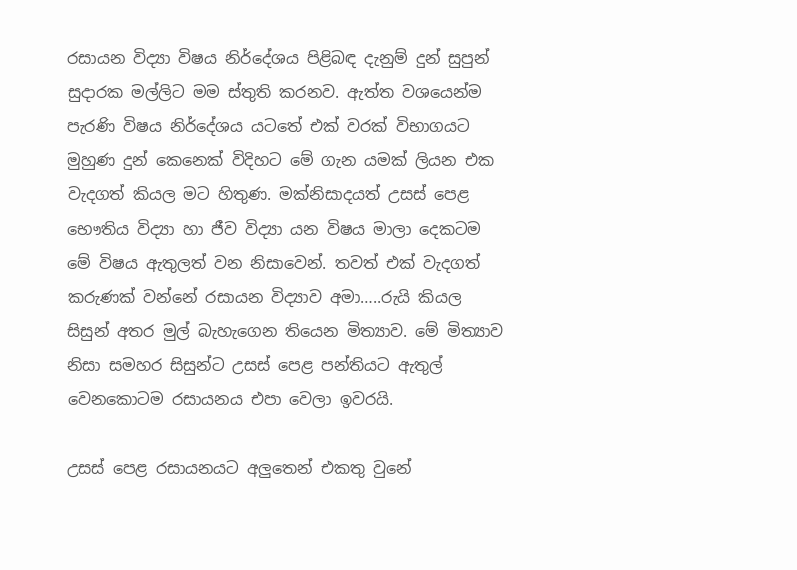රසායන විද්‍යා විෂය නිර්දේශය පිළිබඳ දැනුම් දුන් සුපුන් සුදාරක මල්ලිට මම ස්තුති කරනව. ඇත්ත වශයෙන්ම පැරණි විෂය නිර්දේශය යටතේ එක් වරක් විභාගයට මුහුණ දුන් කෙනෙක් විදිහට මේ ගැන යමක් ලියන එක වැදගත් කියල මට හිතුණ. මක්නිසාදයත් උසස් පෙළ භෞතිය විද්‍යා හා ජීව විද්‍යා යන විෂය මාලා දෙකටම මේ විෂය ඇතුලත් වන නිසාවෙන්. තවත් එක් වැදගත් කරුණක් වන්නේ රසායන විද්‍යාව අමා…..රුයි කියල සිසුන් අතර මුල් බැහැගෙන තියෙන මිත්‍යාව. මේ මිත්‍යාව නිසා සමහර සිසුන්ට උසස් පෙළ පන්තියට ඇතුල් වෙනකොටම රසායනය එපා වෙලා ඉවරයි.

උසස් පෙළ රසායනයට අලුතෙන් එකතු වුනේ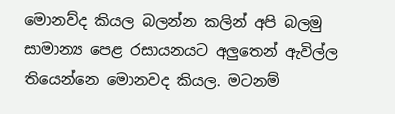මොනව්ද කියල බලන්න කලින් අපි බලමු සාමාන්‍ය පෙළ රසායනයට අලුතෙන් ඇවිල්ල තියෙන්නෙ මොනවද කියල. මටනම්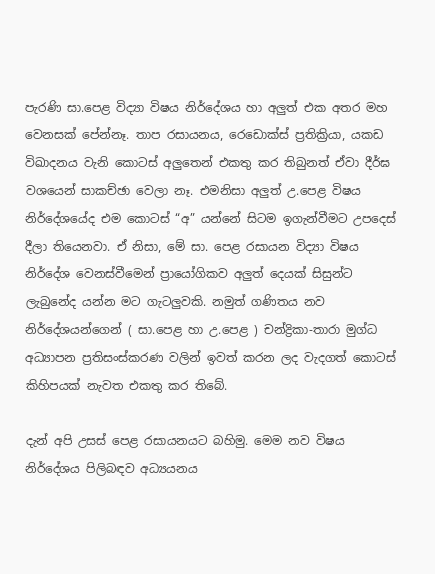පැරණි සා.පෙළ විද්‍යා විෂය නිර්දේශය හා අලුත් එක අතර මහ වෙනසක් පේන්නෑ. තාප රසායනය, රෙඩොක්ස් ප්‍රතික්‍රියා, යකඩ විඛාදනය වැනි කොටස් අලුතෙන් එකතු කර තිබුනත් ඒවා දීර්ඝ වශයෙන් සාකච්ඡා වෙලා නෑ. එමනිසා අලුත් උ.පෙළ විෂය නිර්දේශයේද එම කොටස් “අ” යන්නේ සිටම ඉගැන්වීමට උපදෙස් දීලා තියෙනවා. ඒ නිසා, මේ සා. පෙළ රසායන විද්‍යා විෂය නිර්දේශ වෙනස්වීමෙන් ප්‍රායෝගිකව අලුත් දෙයක් සිසුන්ට ලැබුනේද යන්න මට ගැටලුවකි. නමුත් ගණිතය නව නිර්දේශයන්ගෙන් ( සා.පෙළ හා උ.පෙළ ) චන්ද්‍රිකා-තාරා මුග්ධ අධ්‍යාපන ප්‍රතිසංස්කරණ වලින් ඉවත් කරන ලද වැදගත් කොටස් කිහිපයක් නැවත එකතු කර තිබේ.

දැන් අපි උසස් පෙළ රසායනයට බහිමු. මෙම නව විෂය නිර්දේශය පිලිබඳව අධ්‍යයනය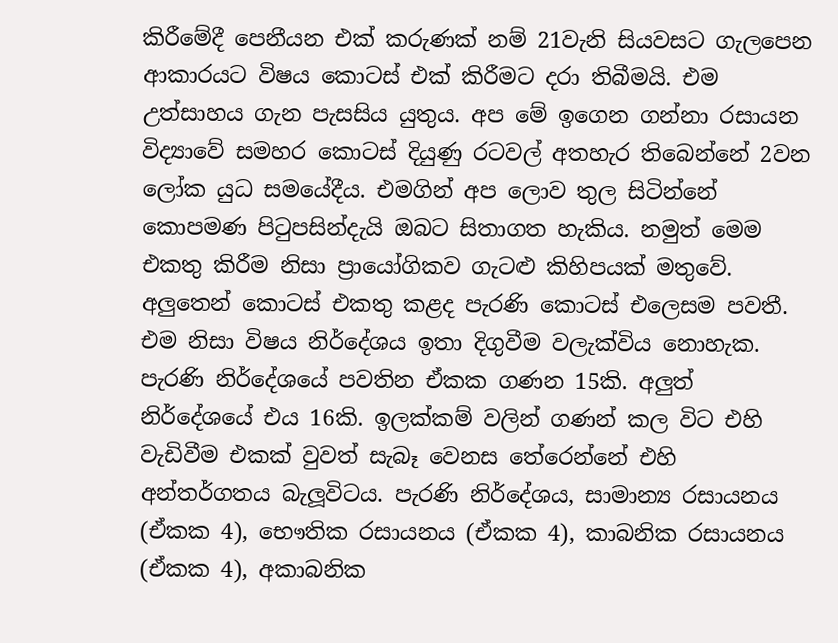කිරීමේදී පෙනීයන එක් කරුණක් නම් 21වැනි සියවසට ගැලපෙන ආකාරයට විෂය කොටස් එක් කිරීමට දරා තිබීමයි. එම උත්සාහය ගැන පැසසිය යුතුය. අප මේ ඉගෙන ගන්නා රසායන විද්‍යාවේ සමහර කොටස් දියුණු රටවල් අතහැර තිබෙන්නේ 2වන ලෝක යුධ සමයේදීය. එමගින් අප ලොව තුල සිටින්නේ කොපමණ පිටුපසින්දැයි ඔබට සිතාගත හැකිය. නමුත් මෙම එකතු කිරීම නිසා ප්‍රායෝගිකව ගැටළු කිහිපයක් මතුවේ. අලුතෙන් කොටස් එකතු කළද පැරණි කොටස් එලෙසම පවතී. එම නිසා විෂය නිර්දේශය ඉතා දිගුවීම වලැක්විය නොහැක. පැරණි නිර්දේශයේ පවතින ඒකක ගණන 15කි. අලුත් නිර්දේශයේ එය 16කි. ඉලක්කම් වලින් ගණන් කල විට එහි වැඩිවීම එකක් වුවත් සැබෑ වෙනස තේරෙන්නේ එහි අන්තර්ගතය බැලූවිටය. පැරණි නිර්දේශය, සාමාන්‍ය රසායනය (ඒකක 4), භෞතික රසායනය (ඒකක 4), කාබනික රසායනය (ඒකක 4), අකාබනික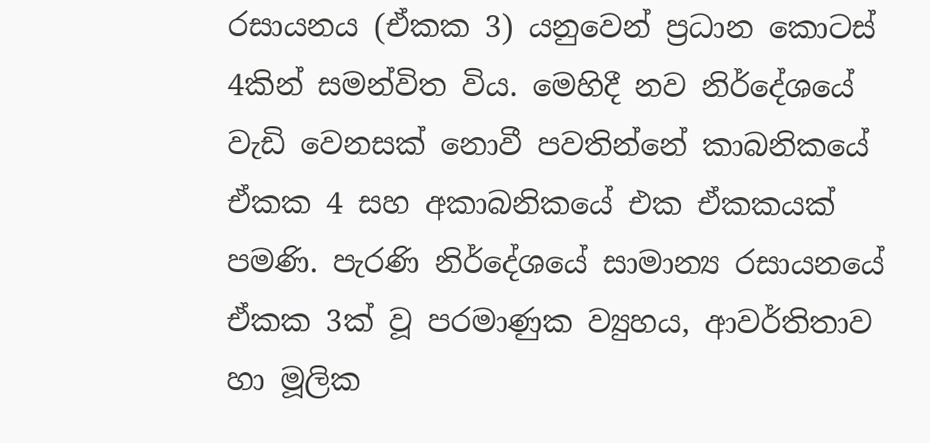රසායනය (ඒකක 3) යනුවෙන් ප්‍රධාන කොටස් 4කින් සමන්විත විය. මෙහිදී නව නිර්දේශයේ වැඩි වෙනසක් නොවී පවතින්නේ කාබනිකයේ ඒකක 4 සහ අකාබනිකයේ එක ඒකකයක් පමණි. පැරණි නිර්දේශයේ සාමාන්‍ය රසායනයේ ඒකක 3ක් වූ පරමාණුක ව්‍යුහය, ආවර්තිතාව හා මූලික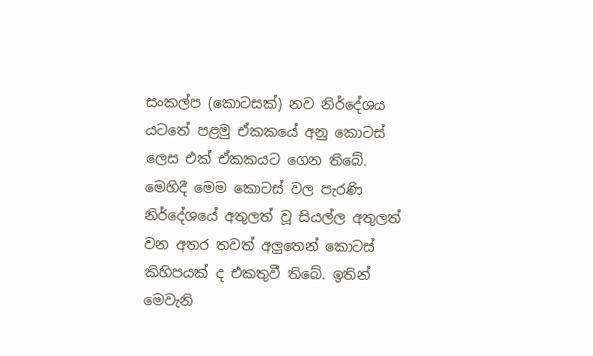සංකල්ප (කොටසක්) නව නිර්දේශය යටතේ පළමු ඒකකයේ අනු කොටස් ලෙස එක් ඒකකයට ගෙන තිබේ. මෙහිදී මෙම කොටස් වල පැරණි නිර්දේශයේ අතුලත් වූ සියල්ල අතුලත් වන අතර තවත් අලුතෙන් කොටස් කිහිපයක් ද එකතුවී තිබේ. ඉතින් මෙවැනි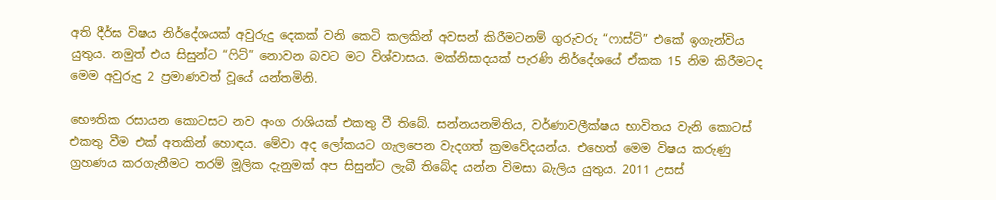අති දීර්ඝ විෂය නිර්දේශයක් අවුරුදු දෙකක් වනි කෙටි කලකින් අවසන් කිරීමටනම් ගුරුවරු “ෆාස්ට්” එකේ ඉගැන්විය යුතුය. නමුත් එය සිසුන්ට “ෆිට්” නොවන බවට මට විශ්වාසය. මක්නිසාදයක් පැරණි නිර්දේශයේ ඒකක 15 නිම කිරීමටද මෙම අවුරුදු 2 ප්‍රමාණවත් වූයේ යන්තමිනි.

භෞතික රසායන කොටසට නව අංග රාශියක් එකතු වී තිබේ. සන්නයනමිතිය, වර්ණාවලීක්ෂය භාවිතය වැනි කොටස් එකතු වීම එක් අතකින් හොඳය. මේවා අද ලෝකයට ගැලපෙන වැදගත් ක්‍රමවේදයන්ය. එහෙත් මෙම විෂය කරුණු ග්‍රහණය කරගැනීමට තරම් මූලික දැනුමක් අප සිසුන්ට ලැබී තිබේද යන්න විමසා බැලිය යුතුය. 2011 උසස්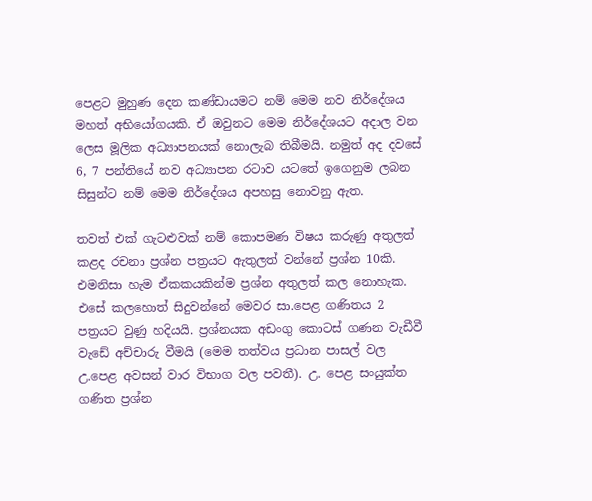පෙළට මුහුණ දෙන කණ්ඩායමට නම් මෙම නව නිර්දේශය මහත් අභියෝගයකි. ඒ ඔවුනට මෙම නිර්දේශයට අදාල වන ලෙස මූලික අධ්‍යාපනයක් නොලැබ තිබීමයි. නමුත් අද දවසේ 6, 7 පන්තියේ නව අධ්‍යාපන රටාව යටතේ ඉගෙනුම ලබන සිසුන්ට නම් මෙම නිර්දේශය අපහසු නොවනු ඇත.

තවත් එක් ගැටළුවක් නම් කොපමණ විෂය කරුණු අතුලත් කළද රචනා ප්‍රශ්න පත්‍රයට ඇතුලත් වන්නේ ප්‍රශ්න 10කි. එමනිසා හැම ඒකකයකින්ම ප්‍රශ්න අතුලත් කල නොහැක. එසේ කලහොත් සිදුවන්නේ මෙවර සා.පෙළ ගණිතය 2 පත්‍රයට වුණු හදියයි. ප්‍රශ්නයක අඩංගු කොටස් ගණන වැඩීවී වැඩේ අච්චාරු වීමයි (මෙම තත්වය ප්‍රධාන පාසල් වල උ.පෙළ අවසන් වාර විභාග වල පවතී). උ. පෙළ සංයුක්ත ගණිත ප්‍රශ්න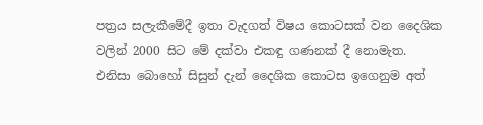පත්‍රය සලැකීමේදී ඉතා වැදගත් විෂය කොටසක් වන දෛශික වලින් 2000 සිට මේ දක්වා එකඳු ගණනක් දී නොමැත. එනිසා බොහෝ සිසුන් දැන් දෛශික කොටස ඉගෙනුම අත්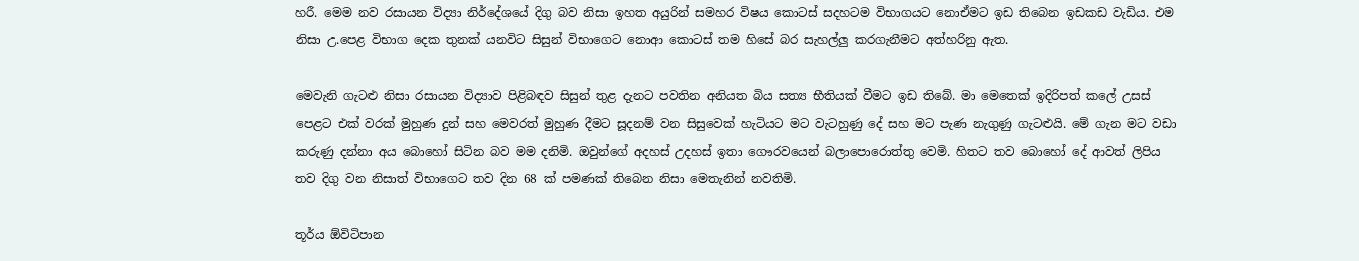හරී. මෙම නව රසායන විද්‍යා නිර්දේශයේ දිගු බව නිසා ඉහත අයුරින් සමහර විෂය කොටස් සදහටම විභාගයට නොඒමට ඉඩ තිබෙන ඉඩකඩ වැඩිය. එම නිසා උ.පෙළ විභාග දෙක තුනක් යනවිට සිසුන් විභාගෙට නොආ කොටස් තම හිසේ බර සැහල්ලු කරගැනීමට අත්හරිනු ඇත.

මෙවැනි ගැටළු නිසා රසායන විද්‍යාව පිළිබඳව සිසුන් තුළ දැනට පවතින අනියත බිය සත්‍ය භීතියක් වීමට ඉඩ තිබේ. මා මෙතෙක් ඉදිරිපත් කලේ උසස් පෙළට එක් වරක් මුහුණ දුන් සහ මෙවරත් මුහුණ දීමට සූදනම් වන සිසුවෙක් හැටියට මට වැටහුණු දේ සහ මට පැණ නැගුණු ගැටළුයි. මේ ගැන මට වඩා කරුණු දන්නා අය බොහෝ සිටින බව මම දනිමි. ඔවුන්ගේ අදහස් උදහස් ඉතා ගෞරවයෙන් බලාපොරොත්තු වෙමි. හිතට තව බොහෝ දේ ආවත් ලිපිය තව දිගු වන නිසාත් විභාගෙට තව දින 68 ක් පමණක් තිබෙන නිසා මෙතැනින් නවතිමි.

තූර්ය ඕවිටිපාන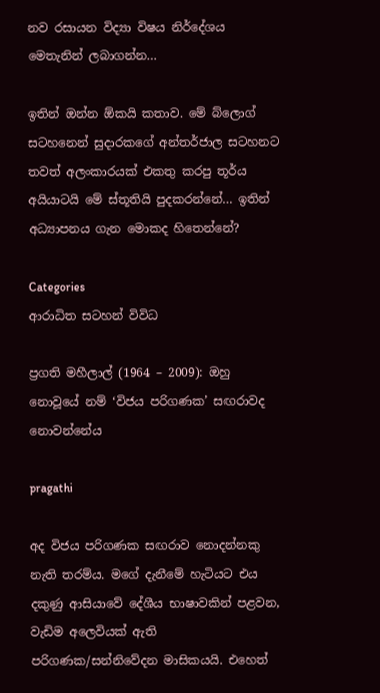නව රසායන විද්‍යා විෂය නිර්දේශය මෙතැනින් ලබාගන්න…

ඉතින් ඔන්න ඕකයි කතාව. මේ බ්ලොග් සටහනෙන් සුදාරකගේ අන්තර්ජාල සටහනට තවත් අලංකාරයක් එකතු කරපු තූර්ය අයියාටයි මේ ස්තූතියි පුදකරන්නේ… ඉතින් අධ්‍යාපනය ගැන මොකද හිතෙන්නේ?

Categories
ආරාධිත සටහන් විවිධ

ප්‍රගති මහීලාල් (1964 – 2009): ඔහු නොවූයේ නම් ‘විජය පරිගණක’ සඟරාවද නොවන්නේය

pragathi

අද විජය පරිගණක සඟරාව නොදන්නකු නැති තරම්ය. මගේ දැනීමේ හැටියට එය දකුණු ආසියාවේ දේශීය භාෂාවකින් පළවන, වැඩිම අලෙවියක් ඇති පරිගණක/සන්නිවේදන මාසිකයයි. එහෙත්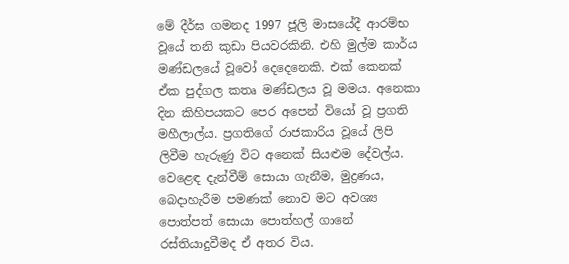මේ දීර්ඝ ගමනද 1997 ජූලි මාසයේදී ආරම්භ වූයේ තනි කුඩා පියවරකිනි. එහි මුල්ම කාර්ය මණ්ඩලයේ වූවෝ දෙදෙනෙකි. එක් කෙනක් ඒක පුද්ගල කතෘ මණ්ඩලය වූ මමය. අනෙකා දින කිහිපයකට පෙර අපෙන් වියෝ වූ ප්‍රගති මහීලාල්ය. ප්‍රගතිගේ රාජකාරිය වූයේ ලිපි ලිවීම හැරුණු විට අනෙක් සියළුම දේවල්ය. වෙළෙඳ දැන්වීම් සොයා ගැනීම, මුද්‍රණය, බෙදාහැරීම පමණක් නොව මට අවශ්‍ය පොත්පත් සොයා පොත්හල් ගානේ රස්තියාදුවීමද ඒ අතර විය.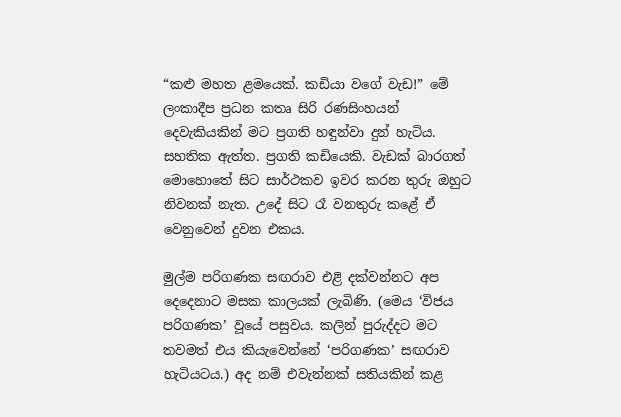“කළු මහත ළමයෙක්. කඩියා වගේ වැඩ!” මේ ලංකාදීප ප්‍රධන කතෘ සිරි රණසිංහයන් දෙවැකියකින් මට ප්‍රගති හඳුන්වා දුන් හැටිය. සහතික ඇත්ත. ප්‍රගති කඩියෙකි. වැඩක් බාරගත් මොහොතේ සිට සාර්ථකව ඉවර කරන තුරු ඔහුට නිවනක් නැත. උදේ සිට රෑ වනතුරු කළේ ඒ වෙනුවෙන් දුවන එකය.

මුල්ම පරිගණක සඟරාව එළි දක්වන්නට අප දෙදෙනාට මසක කාලයක් ලැබිණි. (මෙය ‘විජය පරිගණක’ වූයේ පසුවය. කලින් පුරුද්දට මට තවමත් එය කියැවෙන්නේ ‘පරිගණක’ සඟරාව හැටියටය.) අද නම් එවැන්නක් සතියකින් කළ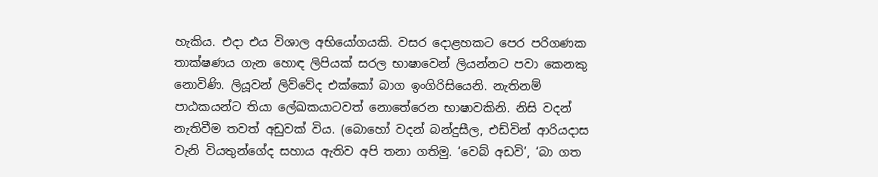හැකිය. එදා එය විශාල අභියෝගයකි. වසර දොළහකට පෙර පරිගණක තාක්ෂණය ගැන හොඳ ලිපියක් සරල භාෂාවෙන් ලියන්නට පවා කෙනකු නොවිණි. ලියූවන් ලිව්වේද එක්කෝ බාග ඉංගිරිසියෙනි. නැතිනම් පාඨකයන්ට තියා ලේඛකයාටවත් නොතේරෙන භාෂාවකිනි. නිසි වදන් නැතිවීම තවත් අඩුවක් විය. (බොහෝ වදන් බන්දුසීල, එඩ්වින් ආරියදාස වැනි වියතුන්ගේද සහාය ඇතිව අපි තනා ගතිමු. ‘වෙබ් අඩවි’, ‘බා ගත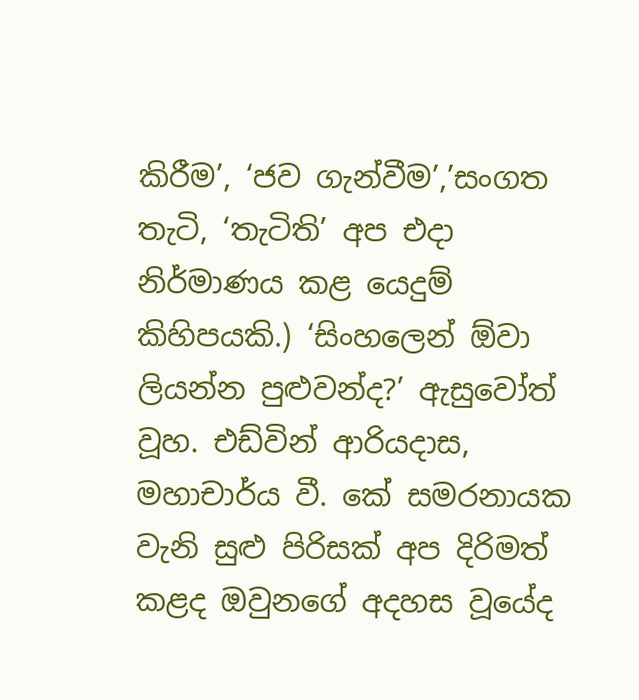කිරීම’, ‘ජව ගැන්වීම’,’සංගත තැටි, ‘තැටිති’ අප එදා නිර්මාණය කළ යෙදුම් කිහිපයකි.) ‘සිංහලෙන් ඕවා ලියන්න පුළුවන්ද?’ ඇසුවෝත් වූහ. එඩ්වින් ආරියදාස, මහාචාර්ය වී. කේ සමරනායක වැනි සුළු පිරිසක් අප දිරිමත් කළද ඔවුනගේ අදහස වූයේද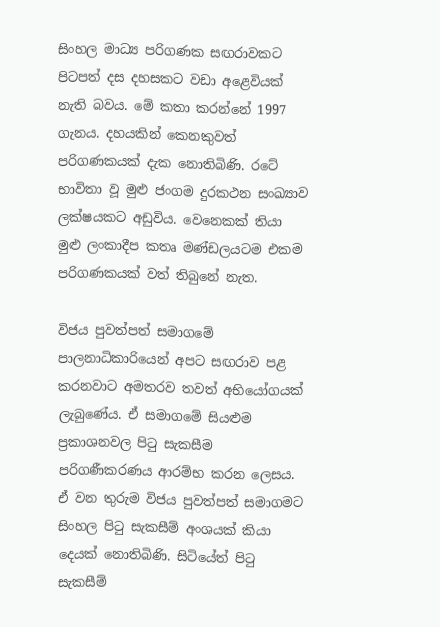සිංහල මාධ්‍ය පරිගණක සඟරාවකට පිටපත් දස දහසකට වඩා අළෙවියක් නැති බවය. මේ කතා කරන්නේ 1997 ගැනය. දහයකින් කෙනකුවත් පරිගණකයක් දැක නොතිබිණි. රටේ භාවිතා වූ මුළු ජංගම දුරකථන සංඛ්‍යාව ලක්ෂයකට අඩුවිය. වෙනෙකක් තියා මුළු ලංකාදීප කතෘ මණ්ඩලයටම එකම පරිගණකයක් වත් තිබුනේ නැත.

විජය පුවත්පත් සමාගමේ පාලනාධිකාරියෙන් අපට සඟරාව පළ කරනවාට අමතරව තවත් අභියෝගයක් ලැබුණේය. ඒ සමාගමේ සියළුම ප්‍රකාශනවල පිටු සැකසීම පරිගණීකරණය ආරම්භ කරන ලෙසය. ඒ වන තුරුම විජය පුවත්පත් සමාගමට සිංහල පිටු සැකසීම් අංශයක් කියා දෙයක් නොතිබිණි. සිටියේත් පිටු සැකසීම්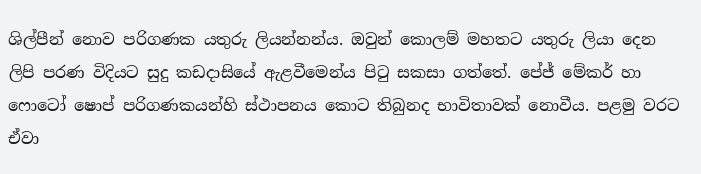ශිල්පීන් නොව පරිගණක යතුරු ලියන්නන්ය. ඔවුන් කොලම් මහතට යතුරු ලියා දෙන ලිපි පරණ විදියට සුදු කඩදාසියේ ඇළවීමෙන්ය පිටු සකසා ගත්තේ. පේජ් මේකර් හා ෆොටෝ ෂොප් පරිගණකයන්හි ස්ථාපනය කොට තිබුනද භාවිතාවක් නොවීය. පළමු වරට ඒවා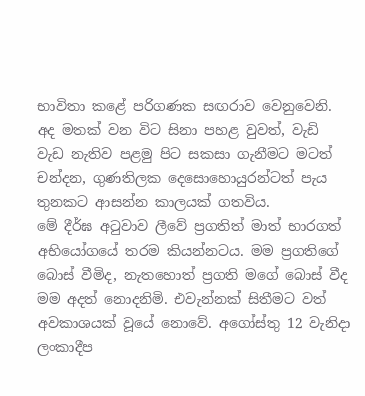භාවිතා කළේ පරිගණක සඟරාව වෙනුවෙනි. අද මතක් වන විට සිනා පහළ වුවත්, වැඩි වැඩ නැතිව පළමු පිට සකසා ගැනීමට මටත් චන්දන, ගුණතිලක දෙසොහොයුරන්ටත් පැය තුනකට ආසන්න කාලයක් ගතවිය.
මේ දීර්ඝ අටුවාව ලීවේ ප්‍රගතිත් මාත් භාරගත් අභියෝගයේ තරම කියන්නටය. මම ප්‍රගතිගේ බොස් වීමිද, නැතහොත් ප්‍රගති මගේ බොස් වීද මම අදත් නොදනිමි. එවැන්නක් සිතීමට වත් අවකාශයක් වූයේ නොවේ. අගෝස්තු 12 වැනිදා ලංකාදීප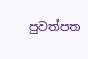පුවත්පත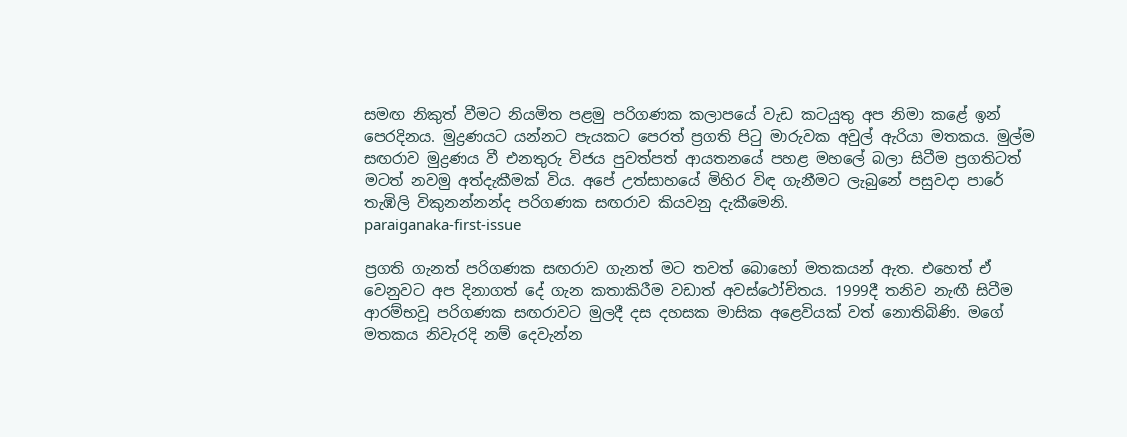සමඟ නිකුත් වීමට නියමිත පළමු පරිගණක කලාපයේ වැඩ කටයුතු අප නිමා කළේ ඉන් පෙරදිනය. මුද්‍රණයට යන්නට පැයකට පෙරත් ප්‍රගති පිටු මාරුවක අවුල් ඇරියා මතකය. මුල්ම සඟරාව මුද්‍රණය වී එනතුරු විජය පුවත්පත් ආයතනයේ පහළ මහලේ බලා සිටීම ප්‍රගතිටත් මටත් නවමු අත්දැකීමක් විය. අපේ උත්සාහයේ මිහිර විඳ ගැනීමට ලැබුනේ පසුවදා පාරේ තැඹිලි විකුනන්නන්ද පරිගණක සඟරාව කියවනු දැකීමෙනි.
paraiganaka-first-issue

ප්‍රගති ගැනත් පරිගණක සඟරාව ගැනත් මට තවත් බොහෝ මතකයන් ඇත. එහෙත් ඒ වෙනුවට අප දිනාගත් දේ ගැන කතාකිරීම වඩාත් අවස්ථෝචිතය. 1999දී තනිව නැඟී සිටීම ආරම්භවූ පරිගණක සඟරාවට මුලදී දස දහසක මාසික අළෙවියක් වත් නොතිබිණි. මගේ මතකය නිවැරදි නම් දෙවැන්න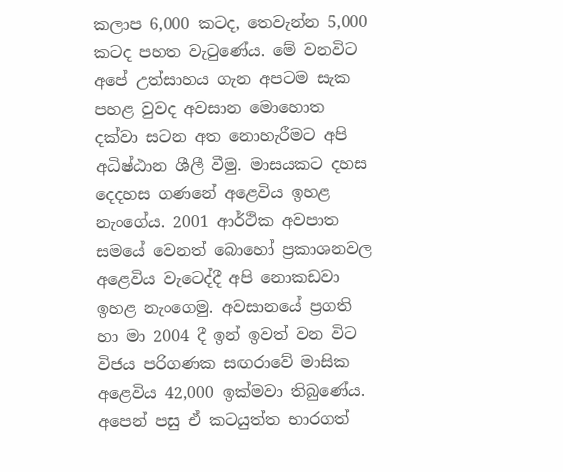කලාප 6,000 කටද, තෙවැන්න 5,000 කටද පහත වැටුණේය. මේ වනවිට අපේ උත්සාහය ගැන අපටම සැක පහළ වුවද අවසාන මොහොත දක්වා සටන අත නොහැරීමට අපි අධිෂ්ඨාන ශීලී වීමු. මාසයකට දහස දෙදහස ගණනේ අළෙවිය ඉහළ නැංගේය. 2001 ආර්ථික අවපාත සමයේ වෙනත් බොහෝ ප්‍රකාශනවල අළෙවිය වැටෙද්දී අපි නොකඩවා ඉහළ නැංගෙමු. අවසානයේ ප්‍රගති හා මා 2004 දී ඉන් ඉවත් වන විට විජය පරිගණක සඟරාවේ මාසික අළෙවිය 42,000 ඉක්මවා තිබුණේය. අපෙන් පසු ඒ කටයුත්ත භාරගත්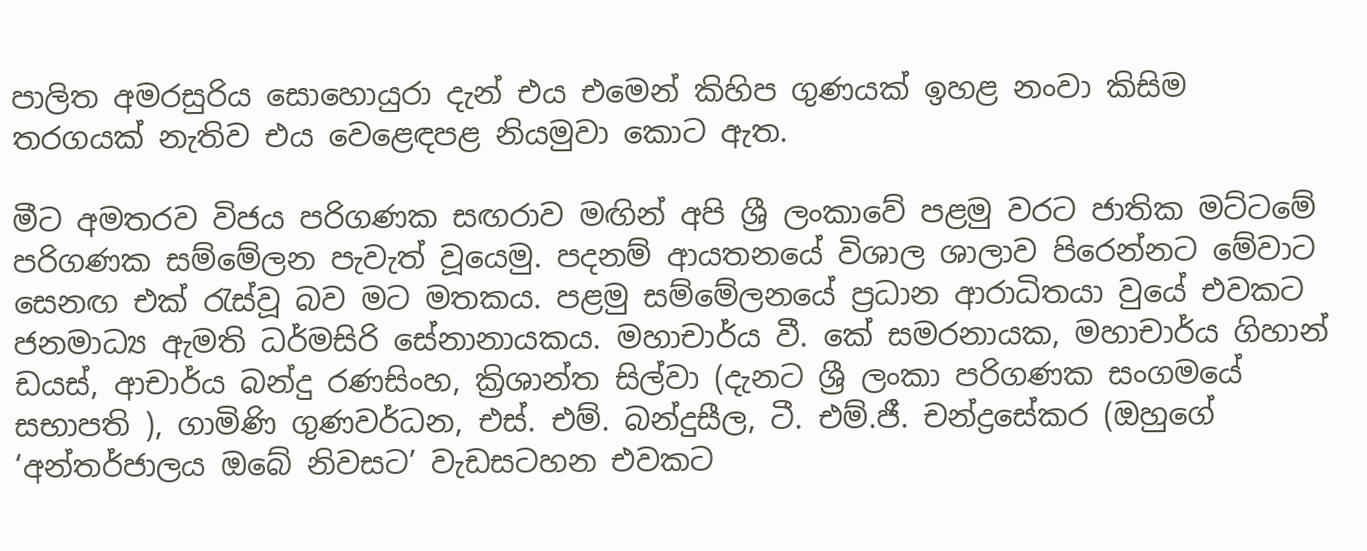පාලිත අමරසුරිය සොහොයුරා දැන් එය එමෙන් කිහිප ගුණයක් ඉහළ නංවා කිසිම තරගයක් නැතිව එය වෙළෙඳපළ නියමුවා කොට ඇත.

මීට අමතරව විජය පරිගණක සඟරාව මඟින් අපි ශ්‍රී ලංකාවේ පළමු වරට ජාතික මට්ටමේ පරිගණක සම්මේලන පැවැත් වූයෙමු. පදනම් ආයතනයේ විශාල ශාලාව පිරෙන්නට මේවාට සෙනඟ එක් රැස්වූ බව මට මතකය. පළමු සම්මේලනයේ ප්‍රධාන ආරාධිතයා වුයේ එවකට ජනමාධ්‍ය ඇමති ධර්මසිරි සේනානායකය. මහාචාර්ය වී. කේ සමරනායක, මහාචාර්ය ගිහාන් ඩයස්, ආචාර්ය බන්දු රණසිංහ, ක්‍රිශාන්ත සිල්වා (දැනට ශ්‍රී ලංකා පරිගණක සංගමයේ සභාපති ), ගාමිණි ගුණවර්ධන, එස්. එම්. බන්දුසීල, ටී. එම්.ජී. චන්ද්‍රසේකර (ඔහුගේ ‘අන්තර්ජාලය ඔබේ නිවසට’ වැඩසටහන එවකට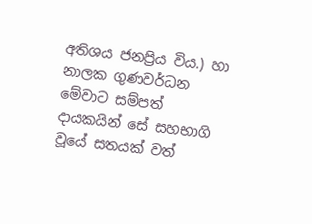අතිශය ජනප්‍රිය විය.) හා නාලක ගුණවර්ධන  මේවාට සම්පත් දායකයින් සේ සහභාගි වූයේ සතයක් වත්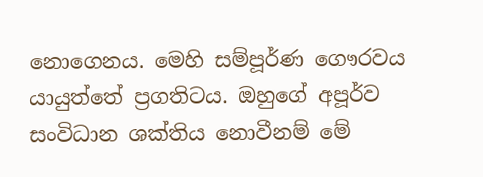නොගෙනය. මෙහි සම්පූර්ණ ගෞරවය යායුත්තේ ප්‍රගතිටය. ඔහුගේ අපූර්ව සංවිධාන ශක්තිය නොවීනම් මේ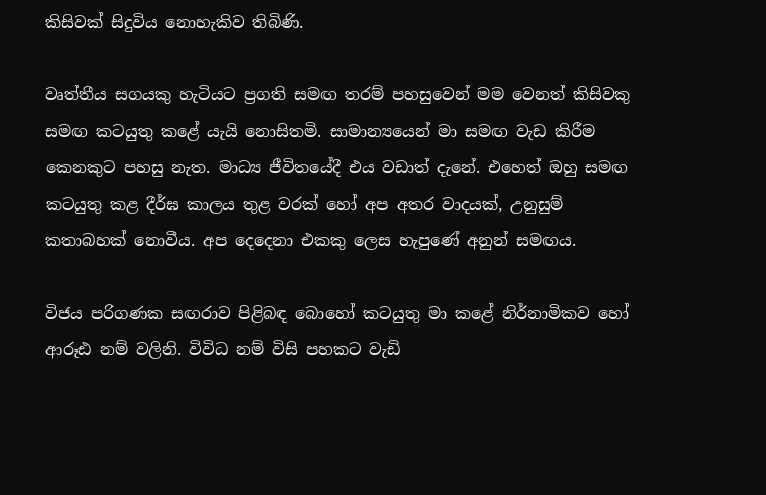කිසිවක් සිදුවිය නොහැකිව තිබිණි.

වෘත්තීය සගයකු හැටියට ප්‍රගති සමඟ තරම් පහසුවෙන් මම වෙනත් කිසිවකු සමඟ කටයුතු කළේ යැයි නොසිතමි. සාමාන්‍යයෙන් මා සමඟ වැඩ කිරීම කෙනකුට පහසු නැත. මාධ්‍ය ජීවිතයේදී එය වඩාත් දැනේ. එහෙත් ඔහු සමඟ කටයුතු කළ දීර්ඝ කාලය තුළ වරක් හෝ අප අතර වාදයක්, උනුසුම් කතාබහක් නොවීය. අප දෙදෙනා එකකු ලෙස හැපුණේ අනුන් සමඟය.

විජය පරිගණක සඟරාව පිළිබඳ බොහෝ කටයුතු මා කළේ නිර්නාමිකව හෝ ආරූඪ නම් වලිනි. විවිධ නම් විසි පහකට වැඩි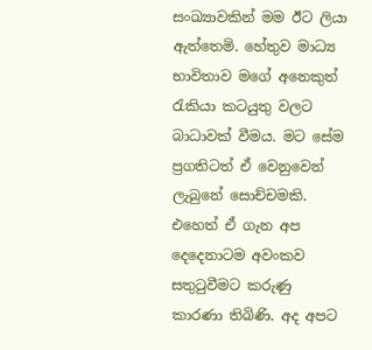සංඛ්‍යාවකින් මම ඊට ලියා ඇත්තෙමි. හේතුව මාධ්‍ය භාවිතාව මගේ අනෙකුත් රැකියා කටයුතු වලට බාධාවක් වීමය. මට සේම ප්‍රගතිටත් ඒ වෙනුවෙන් ලැබුනේ සොච්චමකි. එහෙත් ඒ ගැන අප දෙදෙනාටම අවංකව සතුටුවීමට කරුණු කාරණා තිබිණි. අද අපට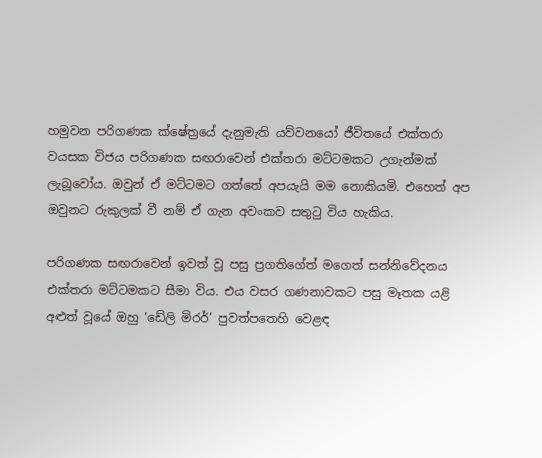හමුවන පරිගණක ක්ෂේත්‍රයේ දැනුමැති යව්වනයෝ ජීවිතයේ එක්තරා වයසක විජය පරිගණක සඟරාවෙන් එක්තරා මට්ටමකට උගැන්මක් ලැබූවෝය. ඔවුන් ඒ මට්ටමට ගත්තේ අපයැයි මම නොකියමි. එහෙත් අප ඔවුනට රුකුලක් වී නම් ඒ ගැන අවංකව සතුටු විය හැකිය.

පරිගණක සඟරාවෙන් ඉවත් වූ පසු ප්‍රගතිගේත් මගෙත් සන්නිවේදනය එක්තරා මට්ටමකට සීමා විය. එය වසර ගණනාවකට පසු මෑතක යළි අළුත් වූයේ ඔහු ‘ඩේලි මිරර්’ පුවත්පතෙහි වෙළඳ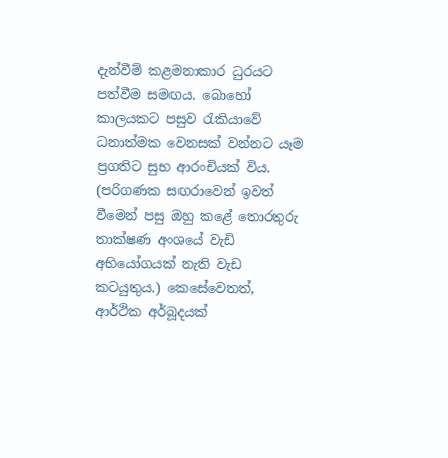දැන්වීම් කළමනාකාර ධුරයට පත්වීම සමඟය. බොහෝ කාලයකට පසුව රැකියාවේ ධනාත්මක වෙනසක් වන්නට යෑම ප්‍රගතිට සුභ ආරංචියක් විය. (පරිගණක සඟරාවෙන් ඉවත් වීමෙන් පසු ඔහු කළේ තොරතුරු තාක්ෂණ අංශයේ වැඩි අභියෝගයක් නැති වැඩ කටයුතුය.) කෙසේවෙතත්, ආර්ථික අර්බූදයක්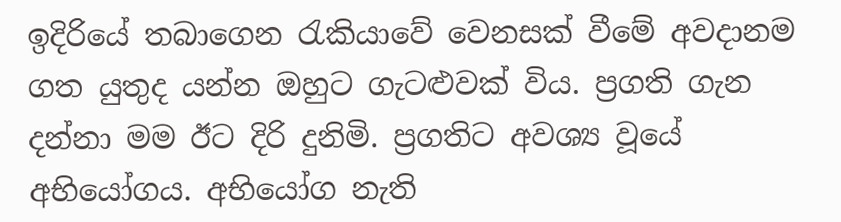ඉදිරියේ තබාගෙන රැකියාවේ වෙනසක් වීමේ අවදානම ගත යුතුද යන්න ඔහුට ගැටළුවක් විය. ප්‍රගති ගැන දන්නා මම ඊට දිරි දුනිමි. ප්‍රගතිට අවශ්‍ය වූයේ අභියෝගය. අභියෝග නැති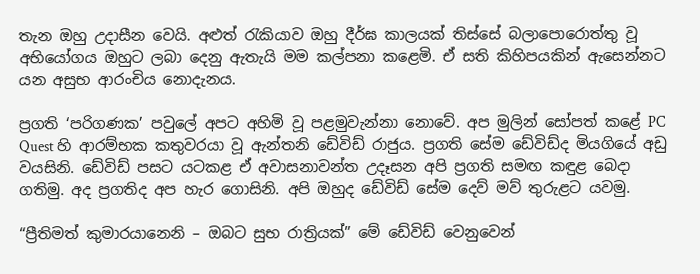තැන ඔහු උදාසීන වෙයි. අළුත් රැකියාව ඔහු දීර්ඝ කාලයක් තිස්සේ බලාපොරොත්තු වූ අභියෝගය ඔහුට ලබා දෙනු ඇතැයි මම කල්පනා කළෙමි. ඒ සති කිහිපයකින් ඇසෙන්නට යන අසුභ ආරංචිය නොදැනය.

ප්‍රගති ‘පරිගණක’ පවුලේ අපට අහිමි වූ පළමුවැන්නා නොවේ. අප මුලින් සෝපත් කළේ PC Quest හි ආරම්භක කතුවරයා වූ ඇන්තනි ඩේවිඩ් රාජුය. ප්‍රගති සේම ඩේවිඩ්ද මියගියේ අඩු වයසිනි. ඩේවිඩ් පසට යටකළ ඒ අවාසනාවන්ත උදෑසන අපි ප්‍රගති සමඟ කඳුළ බෙදා ගතිමු. අද ප්‍රගතිද අප හැර ගොසිනි. අපි ඔහුද ඩේවිඩ් සේම දෙව් මව් තුරුළට යවමු.

“ප්‍රීතිමත් කුමාරයානෙනි – ඔබට සුභ රාත්‍රියක්” මේ ඩේවිඩ් වෙනුවෙන්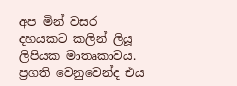අප මින් වසර දහයකට කලින් ලියූ ලිපියක මාතෘකාවය. ප්‍රගති වෙනුවෙන්ද එය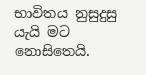භාවිතය නුසුදුසු යැයි මට නොසිතෙයි.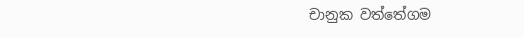චානුක වත්තේගම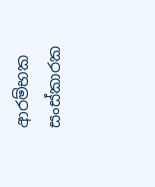ආරම්භක සංස්කාරක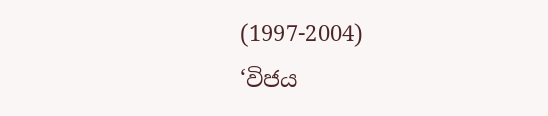(1997-2004)
‘විජය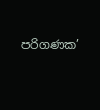පරිගණක’